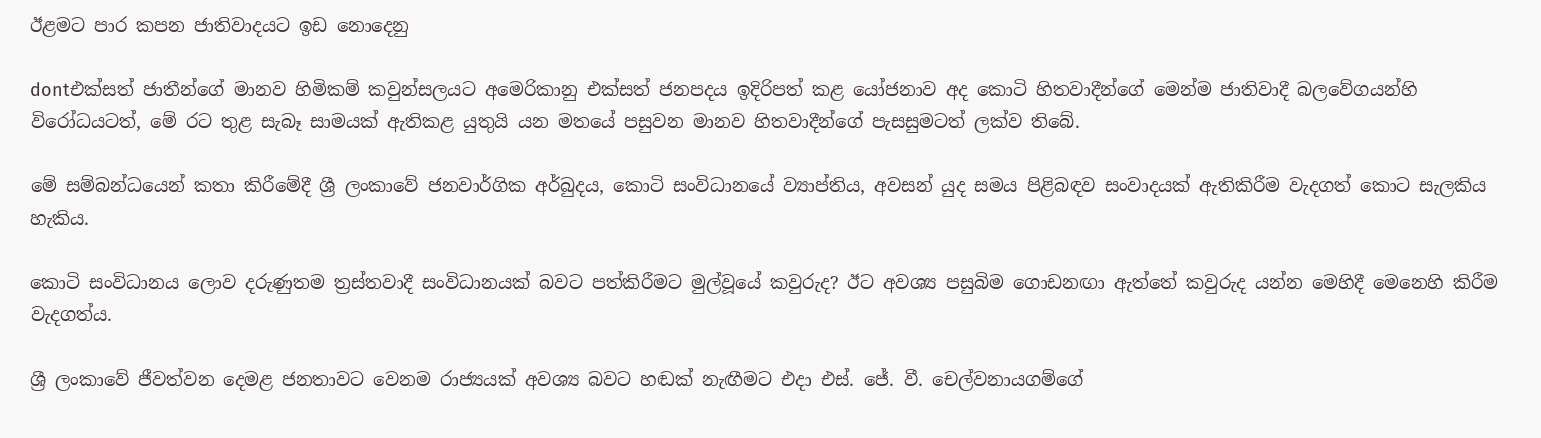ඊළමට පාර කපන ජාතිවාදයට ඉඩ නොදෙනු

dontඑක්සත් ජාතීන්ගේ මානව හිමිකම් කවුන්සලයට අමෙරිකානු එක්සත් ජනපදය ඉදිරිපත් කළ යෝජනාව අද කොටි හිතවාදීන්ගේ මෙන්ම ජාතිවාදී බලවේගයන්හි විරෝධයටත්, මේ රට තුළ සැබෑ සාමයක් ඇතිකළ යුතුයි යන මතයේ පසුවන මානව හිතවාදීන්ගේ පැසසුමටත් ලක්ව තිබේ.

මේ සම්බන්ධයෙන් කතා කිරීමේදී ශ්‍රී ලංකාවේ ජනවාර්ගික අර්බුදය, කොටි සංවිධානයේ ව්‍යාප්තිය, අවසන් යුද සමය පිළිබඳව සංවාදයක් ඇතිකිරීම වැදගත් කොට සැලකිය හැකිය.

කොටි සංවිධානය ලොව දරුණුතම ත්‍රස්තවාදී සංවිධානයක් බවට පත්කිරීමට මුල්වූයේ කවුරුද? ඊට අවශ්‍ය පසුබිම ගොඩනඟා ඇත්තේ කවුරුද යන්න මෙහිදී මෙනෙහි කිරීම වැදගත්ය.

ශ්‍රී ලංකාවේ ජීවත්වන දෙමළ ජනතාවට වෙනම රාජ්‍යයක් අවශ්‍ය බවට හඬක් නැඟීමට එදා එස්. ජේ. වී. චෙල්වනායගම්ගේ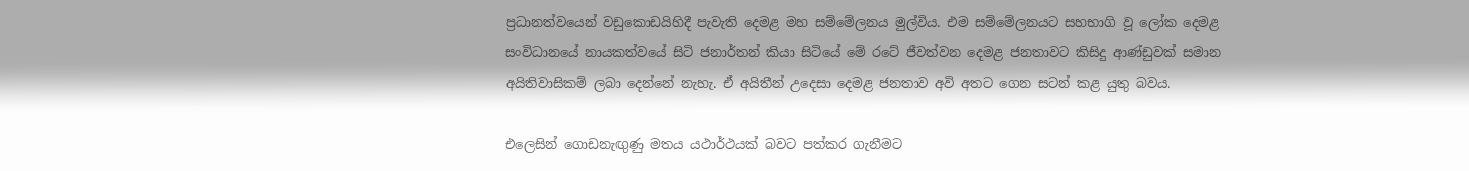ප්‍රධානත්වයෙන් වඩුකොඩයිහිදී පැවැති දෙමළ මහ සම්මේලනය මුල්විය. එම සම්මේලනයට සහභාගි වූ ලෝක දෙමළ සංවිධානයේ නායකත්වයේ සිටි ජනාර්තන් කියා සිටියේ මේ රටේ ජීවත්වන දෙමළ ජනතාවට කිසිදු ආණ්ඩුවක් සමාන අයිතිවාසිකම් ලබා දෙන්නේ නැහැ. ඒ අයිතීන් උදෙසා දෙමළ ජනතාව අවි අතට ගෙන සටන් කළ යුතු බවය.

එලෙසින් ගොඩනැඟුණු මතය යථාර්ථයක් බවට පත්කර ගැනීමට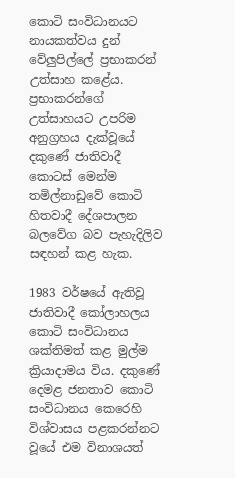කොටි සංවිධානයට නායකත්වය දුන් වේලුපිල්ලේ ප්‍රභාකරන් උත්සාහ කළේය. ප්‍රභාකරන්ගේ උත්සාහයට උපරිම අනුග්‍රහය දැක්වූයේ දකුණේ ජාතිවාදී කොටස් මෙන්ම තමිල්නාඩුවේ කොටි හිතවාදී දේශපාලන බලවේග බව පැහැදිලිව සඳහන් කළ හැක.

1983 වර්ෂයේ ඇතිවූ ජාතිවාදී කෝලාහලය කොටි සංවිධානය ශක්තිමත් කළ මුල්ම ක්‍රියාදාමය විය. දකුණේ දෙමළ ජනතාව‍ කොටි සංවිධානය කෙරෙහි විශ්වාසය පළකරන්නට වූයේ එම විනාශයත්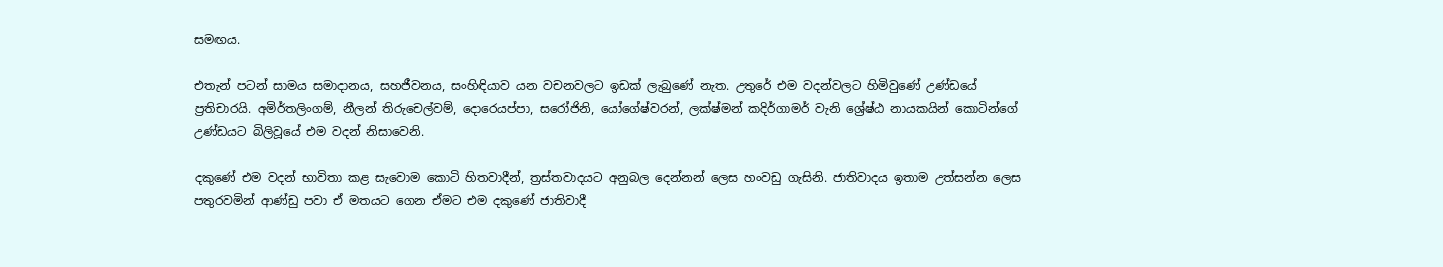සමඟය.

එතැන් පටන් සාමය සමාදානය, සහජීවනය, සංහිඳියාව යන වචනවලට ඉඩක් ලැබුණේ නැත. උතුරේ එම වදන්වලට හිමිවුණේ උණ්ඩයේ ප්‍රතිචාරයි. අමිර්තලිංගම්, නීලන් ‍තිරුචෙල්වම්, දොරෙයප්පා, සරෝජිනි, යෝගේෂ්වරන්, ලක්ෂ්මන් කදිර්ගාමර් වැනි ශ්‍රේෂ්ඨ නායකයින් කොටින්ගේ උණ්ඩයට බිලිවූයේ එම වදන් නිසාවෙනි.

දකුණේ එම වදන් භාවිතා කළ සැවොම කොටි හිතවාදීන්, ත්‍රස්තවාදයට අනුබල දෙන්නන් ලෙස හංවඩු ගැසිනි. ජාතිවාදය ඉතාම උත්සන්න ලෙස පතුරවමින් ආණ්ඩු පවා ඒ මතයට ගෙන ඒමට එම දකුණේ ජාතිවාදී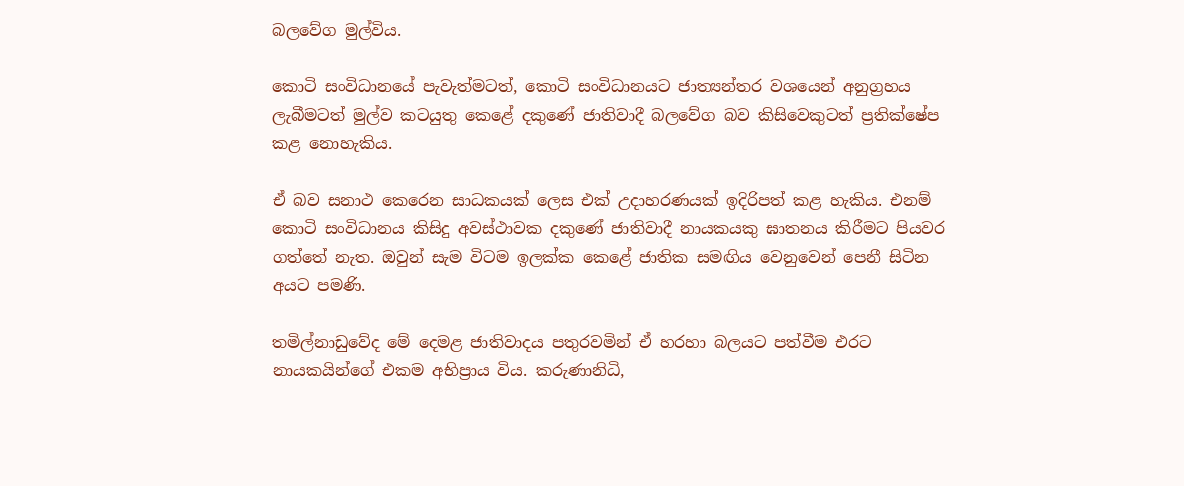බලවේග මුල්විය.

කොටි සංවිධානයේ පැවැත්මටත්, කොටි සංවිධානයට ජාත්‍යන්තර වශයෙන් අනුග්‍රහය ලැබීමටත් මුල්ව කටයුතු කෙළේ දකුණේ ජාතිවාදී බලවේග බව කිසිවෙකුටත් ප්‍රතික්ෂේප කළ නොහැකිය.

ඒ බව සනාථ කෙරෙන සාධකයක් ලෙස එක් උදාහරණයක් ඉදිරිපත් කළ හැකිය. එනම් කොටි සංවිධානය කිසිදු අවස්ථාවක දකුණේ ජාතිවාදී නායකයකු ඝාතනය කිරීමට පියවර ගත්තේ නැත. ඔවුන් සැම විටම ඉලක්ක කෙළේ ජාතික සමඟිය වෙනුවෙන් පෙනී සිටින අයට පමණි.

තමිල්නාඩුවේද මේ දෙමළ ජාතිවාදය පතුරවමින් ඒ හරහා බලයට පත්වීම එරට නායකයින්ගේ එකම අභිප්‍රාය විය. කරුණානිධි,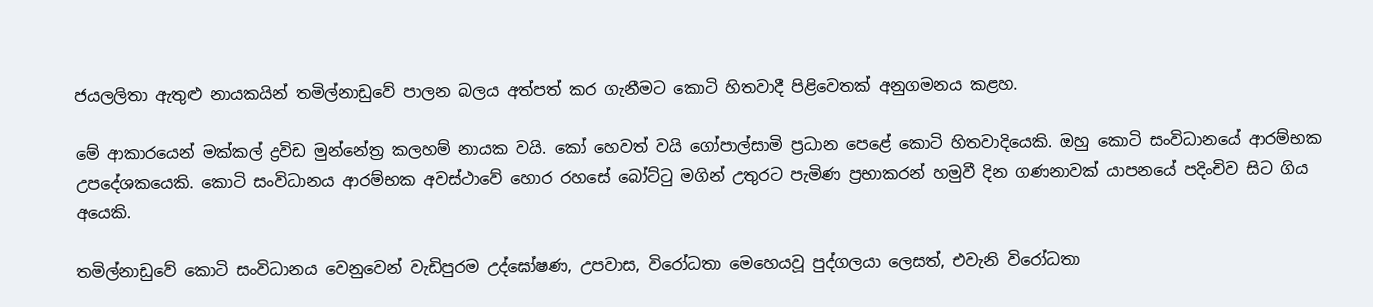ජයලලිතා ඇතුළු නායකයින් තමිල්නාඩුවේ පාලන බලය අත්පත් කර ගැනීමට කොටි හිතවාදී පිළිවෙතක් අනුගමනය කළහ.

මේ ආකාරයෙන් මක්කල් ද්‍රවිඩ මුන්නේත්‍ර කලහම් නායක වයි. කෝ හෙවත් වයි ගෝපාල්සාමි ප්‍රධාන පෙළේ කොටි හිතවාදියෙකි. ඔහු කොටි සංවිධානයේ ආරම්භක උපදේශකයෙකි. කොටි සංවිධානය ආරම්භක අවස්ථාවේ හොර රහසේ බෝට්ටු මගින් උතුරට පැමිණ ප්‍රභාකරන් හමුවී දින ගණනාවක් යාපනයේ පදිංචිව සිට ගිය අයෙකි.

තමිල්නාඩුවේ කොටි සංවිධානය වෙනුවෙන් වැඩිපුරම උද්ඝෝෂණ, උපවාස, විරෝධතා මෙහෙයවූ පුද්ගලයා ලෙසත්, එවැනි විරෝධතා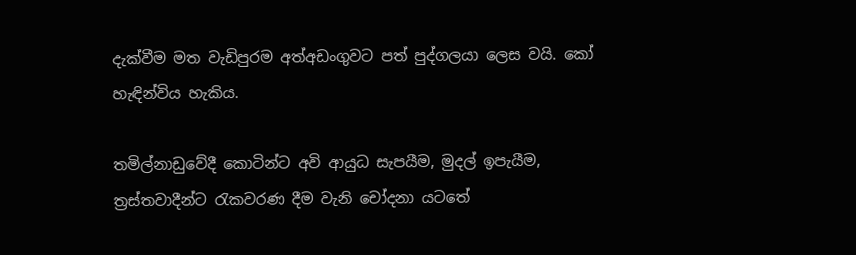දැක්වීම මත වැඩිපුරම අත්අඩංගුවට පත් පුද්ගලයා ලෙස වයි. කෝ හැඳින්විය හැකිය.

තමිල්නාඩුවේදී කොටින්ට අවි ආයුධ සැපයීම, මුදල් ඉපැයීම, ත්‍රස්තවාදීන්ට රැකවරණ දීම වැනි චෝදනා යටතේ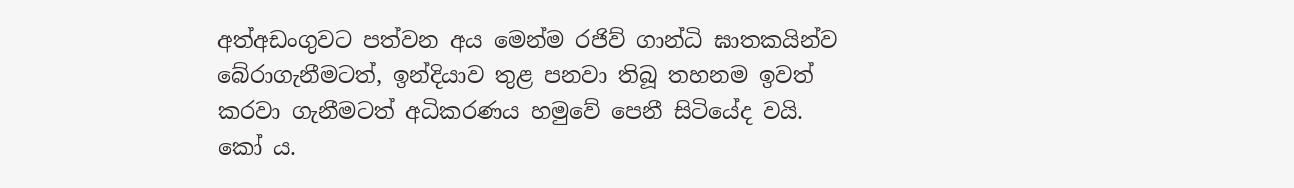අත්අඩංගුවට පත්වන අය මෙන්ම රජිව් ගාන්ධි ඝාතකයින්ව බේරාගැනීමටත්, ඉන්දියාව තුළ පනවා තිබූ තහනම ඉවත් කරවා ගැනීමටත් අධිකරණය හමුවේ පෙනී සිටියේද වයි. කෝ ය.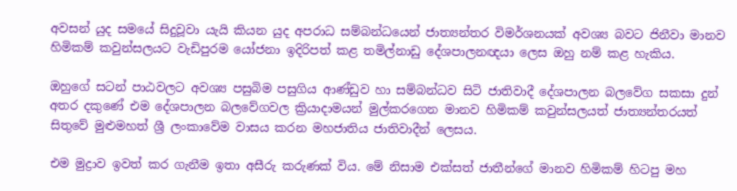අවසන් යුද සමයේ සිදුවූවා යැයි කියන යුද අපරාධ සම්බන්ධයෙන් ජාත්‍යන්තර විමර්ශනයක් අවශ්‍ය බවට ජිනීවා මානව හිමිකම් කවුන්සලයට වැඩිපුරම යෝජනා ඉදිරිපත් කළ තමිල්නාඩු දේශපාලනඥයා ලෙස ඔහු නම් කළ හැකිය.

ඔහුගේ සටන් පාඨවලට අවශ්‍ය පසුබිම පසුගිය ආණ්ඩුව හා සම්බන්ධව සිටි ජාතිවාදී දේශපාලන බලවේග සකසා දුන් අතර දකුණේ එම දේශපාලන බලවේගවල ක්‍රියාදාමයන් මුල්කරගෙන මානව හිමිකම් කවුන්සලයත් ජාත්‍යන්තරයත් සිතුවේ මුළුමහත් ශ්‍රී ලංකාවේම වාසය කරන මහජාතිය ජාතිවාදීන් ලෙසය.

එම මුද්‍රාව ඉවත් කර ගැනීම ඉතා අසීරු කරුණක් විය. මේ නිසාම එක්සත් ජාතීන්ගේ මානව හිමිකම් හිටපු මහ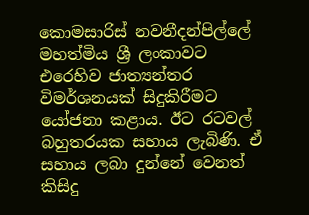කොමසාරිස් නවනීදන්පිල්ලේ මහත්මිය ශ්‍රී ලංකාවට එරෙහිව ජාත්‍යන්තර විමර්ශනයක් සිදුකිරීමට යෝජනා කළාය. ඊට රටවල් බහුතරයක සහාය ලැබිණි. ඒ සහාය ලබා දුන්නේ වෙනත් කිසිදු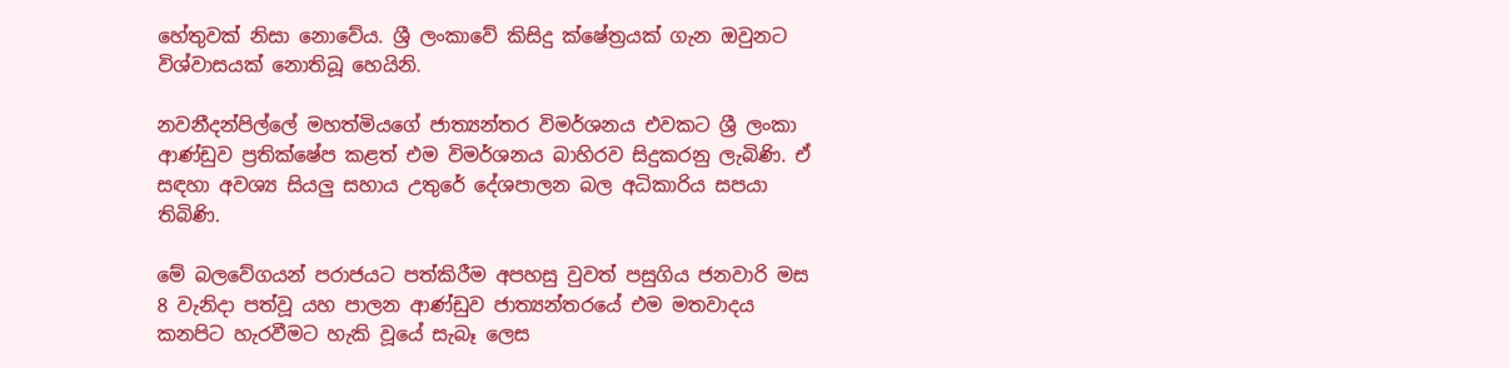හේතුවක් නිසා නොවේය. ශ්‍රී ලංකාවේ කිසිදු ක්ෂේත්‍රයක් ගැන ඔවුනට විශ්වාසයක් නොතිබූ හෙයිනි.

නවනීදන්පිල්ලේ මහත්මියගේ ජාත්‍යන්තර විමර්ශනය එවකට ශ්‍රී ලංකා ආණ්ඩුව ප්‍රතික්ෂේප කළත් එම විමර්ශනය බාහිරව සිදුකරනු ලැබිණි. ඒ සඳහා අවශ්‍ය සියලු සහාය උතුරේ දේශපාලන බල අධිකාරිය සපයා තිබිණි.

මේ බලවේගයන් පරාජයට පත්කිරීම අපහසු වුවත් පසුගිය ජනවාරි මස 8 වැනිදා පත්වූ යහ පාලන ආණ්ඩුව ජාත්‍යන්තරයේ එම මතවාදය කනපිට හැරවීමට හැකි වූයේ සැබෑ ලෙස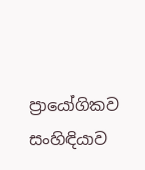ප්‍රායෝගිකව සංහිඳියාව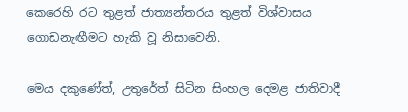කෙරෙහි රට තුළත් ජාත්‍යන්තරය තුළත් විශ්වාසය ගොඩනැඟීමට හැකි වූ නිසාවෙනි.

මෙය දකුණේත්, උතුරේත් සිටින සිංහල දෙමළ ජාතිවාදී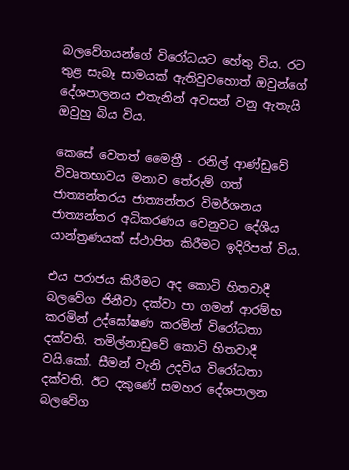බලවේගයන්ගේ විරෝධයට හේතු විය. රට තුළ සැබෑ සාමයක් ඇතිවුවහොත් ඔවුන්ගේ දේශපාලනය එතැනින් අවසන් වනු ඇතැයි ඔවුහු බිය විය.

කෙසේ වෙතත් මෛත්‍රී - රනිල් ආණ්ඩුවේ විවෘතභාවය මනාව තේරුම් ගත් ජාත්‍යන්තරය ජාත්‍යන්තර විමර්ශනය ජාත්‍යන්තර අධිකරණය වෙනුවට දේශීය යාන්ත්‍රණයක් ස්ථාපිත කිරීමට ඉදිරිපත් විය.

එය පරාජය කිරීමට අද කොටි හිතවාදී බලවේග ජිනීවා දක්වා පා ගමන් ආරම්භ කරමින් උද්ඝෝෂණ කරමින් විරෝධතා දක්වති. තමිල්නාඩුවේ කොටි හිතවාදී වයි.කෝ. සීමන් වැනි උදවිය විරෝධතා දක්වති. ඊට දකුණේ සමහර දේශපාලන බලවේග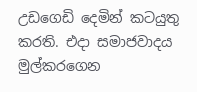උඩගෙඩි දෙමින් කටයුතු කරති. එදා සමාජවාදය මුල්කරගෙන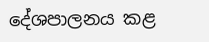දේශපාලනය කළ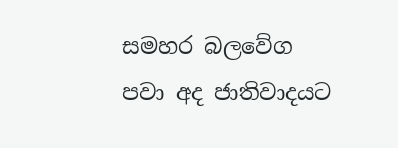සමහර බලවේග පවා අද ජාතිවාදයට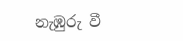නැඹුරු වී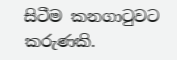සිටීම කනගාටුවට කරුණකි.